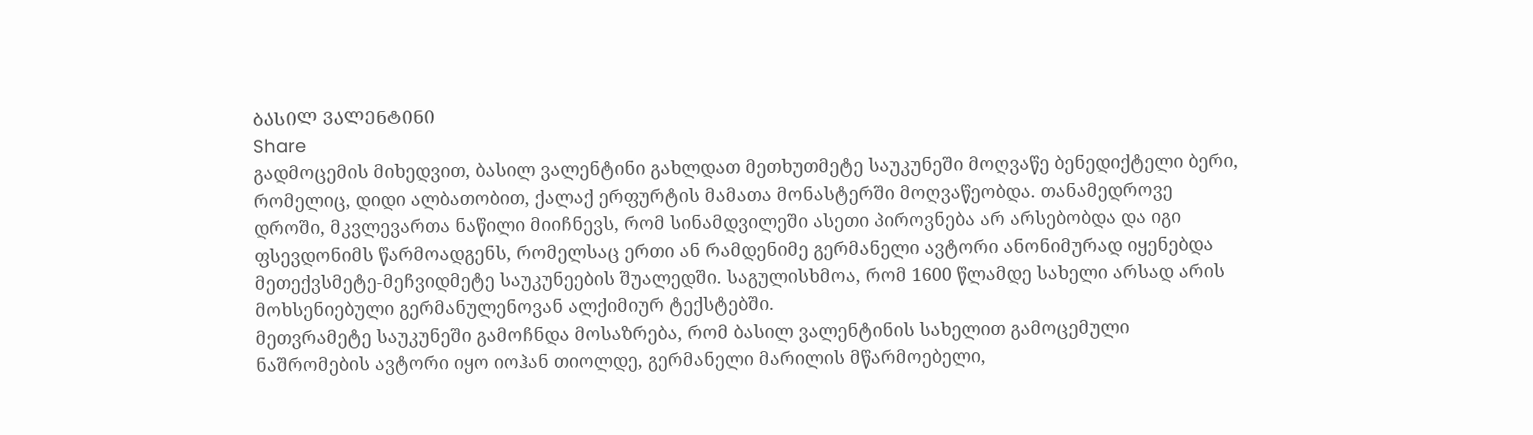ᲑᲐᲡᲘᲚ ᲕᲐᲚᲔᲜᲢᲘᲜᲘ
Share
გადმოცემის მიხედვით, ბასილ ვალენტინი გახლდათ მეთხუთმეტე საუკუნეში მოღვაწე ბენედიქტელი ბერი, რომელიც, დიდი ალბათობით, ქალაქ ერფურტის მამათა მონასტერში მოღვაწეობდა. თანამედროვე დროში, მკვლევართა ნაწილი მიიჩნევს, რომ სინამდვილეში ასეთი პიროვნება არ არსებობდა და იგი ფსევდონიმს წარმოადგენს, რომელსაც ერთი ან რამდენიმე გერმანელი ავტორი ანონიმურად იყენებდა მეთექვსმეტე-მეჩვიდმეტე საუკუნეების შუალედში. საგულისხმოა, რომ 1600 წლამდე სახელი არსად არის მოხსენიებული გერმანულენოვან ალქიმიურ ტექსტებში.
მეთვრამეტე საუკუნეში გამოჩნდა მოსაზრება, რომ ბასილ ვალენტინის სახელით გამოცემული ნაშრომების ავტორი იყო იოჰან თიოლდე, გერმანელი მარილის მწარმოებელი,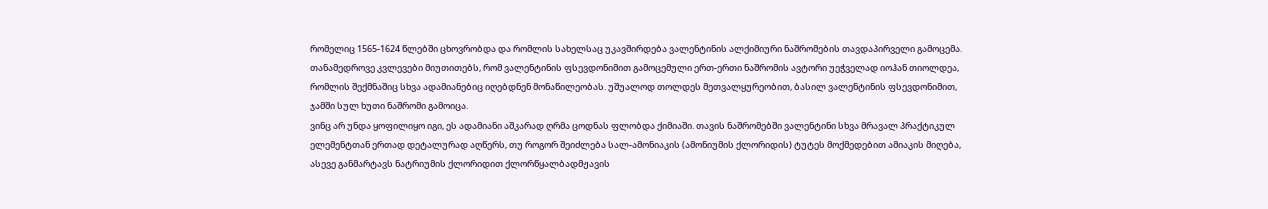რომელიც 1565-1624 წლებში ცხოვრობდა და რომლის სახელსაც უკავშირდება ვალენტინის ალქიმიური ნაშრომების თავდაპირველი გამოცემა. თანამედროვე კვლევები მიუთითებს, რომ ვალენტინის ფსევდონიმით გამოცემული ერთ-ერთი ნაშრომის ავტორი უეჭველად იოჰან თიოლდეა, რომლის შექმნაშიც სხვა ადამიანებიც იღებდნენ მონაწილეობას. უშუალოდ თოლდეს მეთვალყურეობით, ბასილ ვალენტინის ფსევდონიმით, ჯამში სულ ხუთი ნაშრომი გამოიცა.
ვინც არ უნდა ყოფილიყო იგი, ეს ადამიანი აშკარად ღრმა ცოდნას ფლობდა ქიმიაში. თავის ნაშრომებში ვალენტინი სხვა მრავალ პრაქტიკულ ელემენტთან ერთად დეტალურად აღწერს, თუ როგორ შეიძლება სალ-ამონიაკის (ამონიუმის ქლორიდის) ტუტეს მოქმედებით ამიაკის მიღება, ასევე განმარტავს ნატრიუმის ქლორიდით ქლორწყალბადმჟავის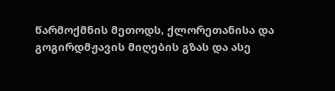წარმოქმნის მეთოდს, ქლორეთანისა და გოგირდმჟავის მიღების გზას და ასე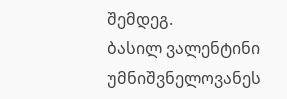შემდეგ.
ბასილ ვალენტინი უმნიშვნელოვანეს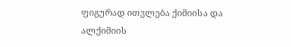ფიგურად ითვლება ქიმიისა და ალქიმიის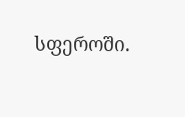სფეროში.